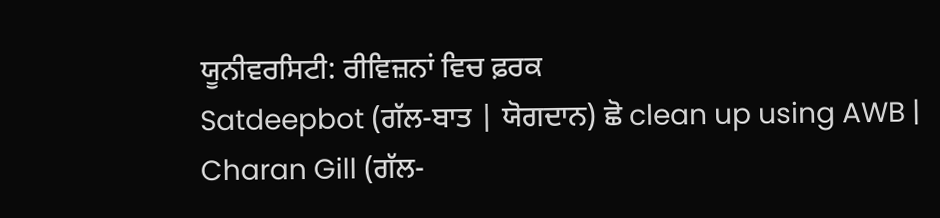ਯੂਨੀਵਰਸਿਟੀ: ਰੀਵਿਜ਼ਨਾਂ ਵਿਚ ਫ਼ਰਕ
Satdeepbot (ਗੱਲ-ਬਾਤ | ਯੋਗਦਾਨ) ਛੋ clean up using AWB |
Charan Gill (ਗੱਲ-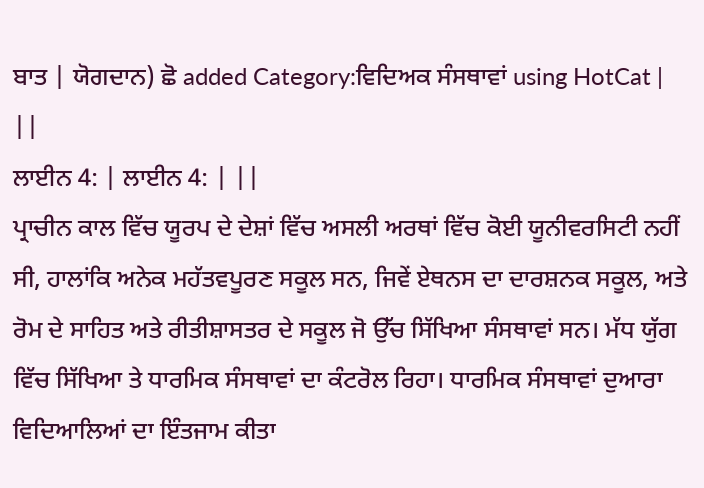ਬਾਤ | ਯੋਗਦਾਨ) ਛੋ added Category:ਵਿਦਿਅਕ ਸੰਸਥਾਵਾਂ using HotCat |
||
ਲਾਈਨ 4: | ਲਾਈਨ 4: | ||
ਪ੍ਰਾਚੀਨ ਕਾਲ ਵਿੱਚ ਯੂਰਪ ਦੇ ਦੇਸ਼ਾਂ ਵਿੱਚ ਅਸਲੀ ਅਰਥਾਂ ਵਿੱਚ ਕੋਈ ਯੂਨੀਵਰਸਿਟੀ ਨਹੀਂ ਸੀ, ਹਾਲਾਂਕਿ ਅਨੇਕ ਮਹੱਤਵਪੂਰਣ ਸਕੂਲ ਸਨ, ਜਿਵੇਂ ਏਥਨਸ ਦਾ ਦਾਰਸ਼ਨਕ ਸਕੂਲ, ਅਤੇ ਰੋਮ ਦੇ ਸਾਹਿਤ ਅਤੇ ਰੀਤੀਸ਼ਾਸਤਰ ਦੇ ਸਕੂਲ ਜੋ ਉੱਚ ਸਿੱਖਿਆ ਸੰਸਥਾਵਾਂ ਸਨ। ਮੱਧ ਯੁੱਗ ਵਿੱਚ ਸਿੱਖਿਆ ਤੇ ਧਾਰਮਿਕ ਸੰਸਥਾਵਾਂ ਦਾ ਕੰਟਰੋਲ ਰਿਹਾ। ਧਾਰਮਿਕ ਸੰਸਥਾਵਾਂ ਦੁਆਰਾ ਵਿਦਿਆਲਿਆਂ ਦਾ ਇੰਤਜਾਮ ਕੀਤਾ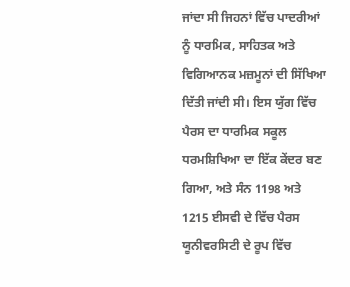ਜਾਂਦਾ ਸੀ ਜਿਹਨਾਂ ਵਿੱਚ ਪਾਦਰੀਆਂ ਨੂੰ ਧਾਰਮਿਕ, ਸਾਹਿਤਕ ਅਤੇ ਵਿਗਿਆਨਕ ਮਜ਼ਮੂਨਾਂ ਦੀ ਸਿੱਖਿਆ ਦਿੱਤੀ ਜਾਂਦੀ ਸੀ। ਇਸ ਯੁੱਗ ਵਿੱਚ ਪੈਰਸ ਦਾ ਧਾਰਮਿਕ ਸਕੂਲ ਧਰਮਸ਼ਿਖਿਆ ਦਾ ਇੱਕ ਕੇਂਦਰ ਬਣ ਗਿਆ, ਅਤੇ ਸੰਨ 1198 ਅਤੇ 1215 ਈਸਵੀ ਦੇ ਵਿੱਚ ਪੈਰਸ ਯੂਨੀਵਰਸਿਟੀ ਦੇ ਰੂਪ ਵਿੱਚ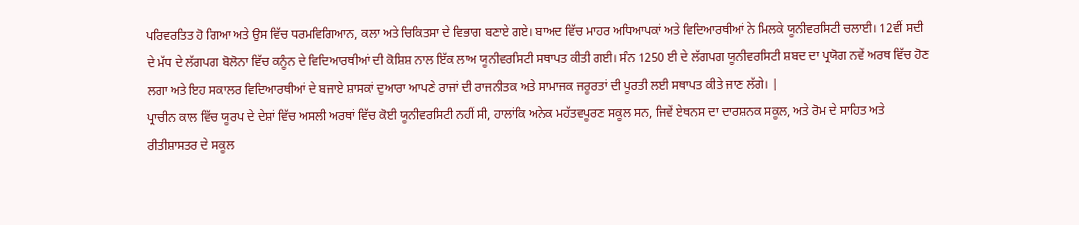ਪਰਿਵਰਤਿਤ ਹੋ ਗਿਆ ਅਤੇ ਉਸ ਵਿੱਚ ਧਰਮਵਿਗਿਆਨ, ਕਲਾ ਅਤੇ ਚਿਕਿਤਸਾ ਦੇ ਵਿਭਾਗ ਬਣਾਏ ਗਏ। ਬਾਅਦ ਵਿੱਚ ਮਾਹਰ ਅਧਿਆਪਕਾਂ ਅਤੇ ਵਿਦਿਆਰਥੀਆਂ ਨੇ ਮਿਲਕੇ ਯੂਨੀਵਰਸਿਟੀ ਚਲਾਈ। 12ਵੀਂ ਸਦੀ ਦੇ ਮੱਧ ਦੇ ਲੱਗਪਗ ਬੋਲੋਨਾ ਵਿੱਚ ਕਨੂੰਨ ਦੇ ਵਿਦਿਆਰਥੀਆਂ ਦੀ ਕੋਸ਼ਿਸ਼ ਨਾਲ ਇੱਕ ਲਾਅ ਯੂਨੀਵਰਸਿਟੀ ਸਥਾਪਤ ਕੀਤੀ ਗਈ। ਸੰਨ 1250 ਈ ਦੇ ਲੱਗਪਗ ਯੂਨੀਵਰਸਿਟੀ ਸ਼ਬਦ ਦਾ ਪ੍ਰਯੋਗ ਨਵੇਂ ਅਰਥ ਵਿੱਚ ਹੋਣ ਲਗਾ ਅਤੇ ਇਹ ਸਕਾਲਰ ਵਿਦਿਆਰਥੀਆਂ ਦੇ ਬਜਾਏ ਸ਼ਾਸਕਾਂ ਦੁਆਰਾ ਆਪਣੇ ਰਾਜਾਂ ਦੀ ਰਾਜਨੀਤਕ ਅਤੇ ਸਾਮਾਜਕ ਜਰੂਰਤਾਂ ਦੀ ਪੂਰਤੀ ਲਈ ਸਥਾਪਤ ਕੀਤੇ ਜਾਣ ਲੱਗੇ। |
ਪ੍ਰਾਚੀਨ ਕਾਲ ਵਿੱਚ ਯੂਰਪ ਦੇ ਦੇਸ਼ਾਂ ਵਿੱਚ ਅਸਲੀ ਅਰਥਾਂ ਵਿੱਚ ਕੋਈ ਯੂਨੀਵਰਸਿਟੀ ਨਹੀਂ ਸੀ, ਹਾਲਾਂਕਿ ਅਨੇਕ ਮਹੱਤਵਪੂਰਣ ਸਕੂਲ ਸਨ, ਜਿਵੇਂ ਏਥਨਸ ਦਾ ਦਾਰਸ਼ਨਕ ਸਕੂਲ, ਅਤੇ ਰੋਮ ਦੇ ਸਾਹਿਤ ਅਤੇ ਰੀਤੀਸ਼ਾਸਤਰ ਦੇ ਸਕੂਲ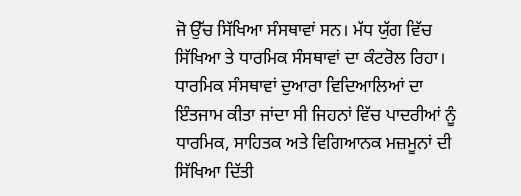ਜੋ ਉੱਚ ਸਿੱਖਿਆ ਸੰਸਥਾਵਾਂ ਸਨ। ਮੱਧ ਯੁੱਗ ਵਿੱਚ ਸਿੱਖਿਆ ਤੇ ਧਾਰਮਿਕ ਸੰਸਥਾਵਾਂ ਦਾ ਕੰਟਰੋਲ ਰਿਹਾ। ਧਾਰਮਿਕ ਸੰਸਥਾਵਾਂ ਦੁਆਰਾ ਵਿਦਿਆਲਿਆਂ ਦਾ ਇੰਤਜਾਮ ਕੀਤਾ ਜਾਂਦਾ ਸੀ ਜਿਹਨਾਂ ਵਿੱਚ ਪਾਦਰੀਆਂ ਨੂੰ ਧਾਰਮਿਕ, ਸਾਹਿਤਕ ਅਤੇ ਵਿਗਿਆਨਕ ਮਜ਼ਮੂਨਾਂ ਦੀ ਸਿੱਖਿਆ ਦਿੱਤੀ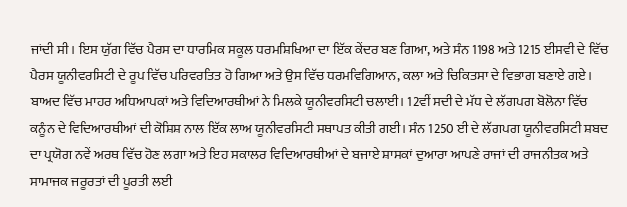ਜਾਂਦੀ ਸੀ। ਇਸ ਯੁੱਗ ਵਿੱਚ ਪੈਰਸ ਦਾ ਧਾਰਮਿਕ ਸਕੂਲ ਧਰਮਸ਼ਿਖਿਆ ਦਾ ਇੱਕ ਕੇਂਦਰ ਬਣ ਗਿਆ, ਅਤੇ ਸੰਨ 1198 ਅਤੇ 1215 ਈਸਵੀ ਦੇ ਵਿੱਚ ਪੈਰਸ ਯੂਨੀਵਰਸਿਟੀ ਦੇ ਰੂਪ ਵਿੱਚ ਪਰਿਵਰਤਿਤ ਹੋ ਗਿਆ ਅਤੇ ਉਸ ਵਿੱਚ ਧਰਮਵਿਗਿਆਨ, ਕਲਾ ਅਤੇ ਚਿਕਿਤਸਾ ਦੇ ਵਿਭਾਗ ਬਣਾਏ ਗਏ। ਬਾਅਦ ਵਿੱਚ ਮਾਹਰ ਅਧਿਆਪਕਾਂ ਅਤੇ ਵਿਦਿਆਰਥੀਆਂ ਨੇ ਮਿਲਕੇ ਯੂਨੀਵਰਸਿਟੀ ਚਲਾਈ। 12ਵੀਂ ਸਦੀ ਦੇ ਮੱਧ ਦੇ ਲੱਗਪਗ ਬੋਲੋਨਾ ਵਿੱਚ ਕਨੂੰਨ ਦੇ ਵਿਦਿਆਰਥੀਆਂ ਦੀ ਕੋਸ਼ਿਸ਼ ਨਾਲ ਇੱਕ ਲਾਅ ਯੂਨੀਵਰਸਿਟੀ ਸਥਾਪਤ ਕੀਤੀ ਗਈ। ਸੰਨ 1250 ਈ ਦੇ ਲੱਗਪਗ ਯੂਨੀਵਰਸਿਟੀ ਸ਼ਬਦ ਦਾ ਪ੍ਰਯੋਗ ਨਵੇਂ ਅਰਥ ਵਿੱਚ ਹੋਣ ਲਗਾ ਅਤੇ ਇਹ ਸਕਾਲਰ ਵਿਦਿਆਰਥੀਆਂ ਦੇ ਬਜਾਏ ਸ਼ਾਸਕਾਂ ਦੁਆਰਾ ਆਪਣੇ ਰਾਜਾਂ ਦੀ ਰਾਜਨੀਤਕ ਅਤੇ ਸਾਮਾਜਕ ਜਰੂਰਤਾਂ ਦੀ ਪੂਰਤੀ ਲਈ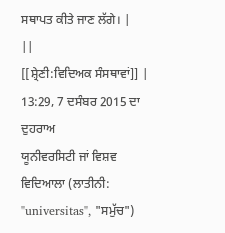ਸਥਾਪਤ ਕੀਤੇ ਜਾਣ ਲੱਗੇ। |
||
[[ਸ਼੍ਰੇਣੀ:ਵਿਦਿਅਕ ਸੰਸਥਾਵਾਂ]] |
13:29, 7 ਦਸੰਬਰ 2015 ਦਾ ਦੁਹਰਾਅ
ਯੂਨੀਵਰਸਿਟੀ ਜਾਂ ਵਿਸ਼ਵ ਵਿਦਿਆਲਾ (ਲਾਤੀਨੀ: "universitas", "ਸਮੁੱਚ")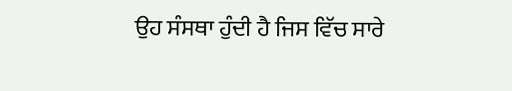ਉਹ ਸੰਸਥਾ ਹੁੰਦੀ ਹੈ ਜਿਸ ਵਿੱਚ ਸਾਰੇ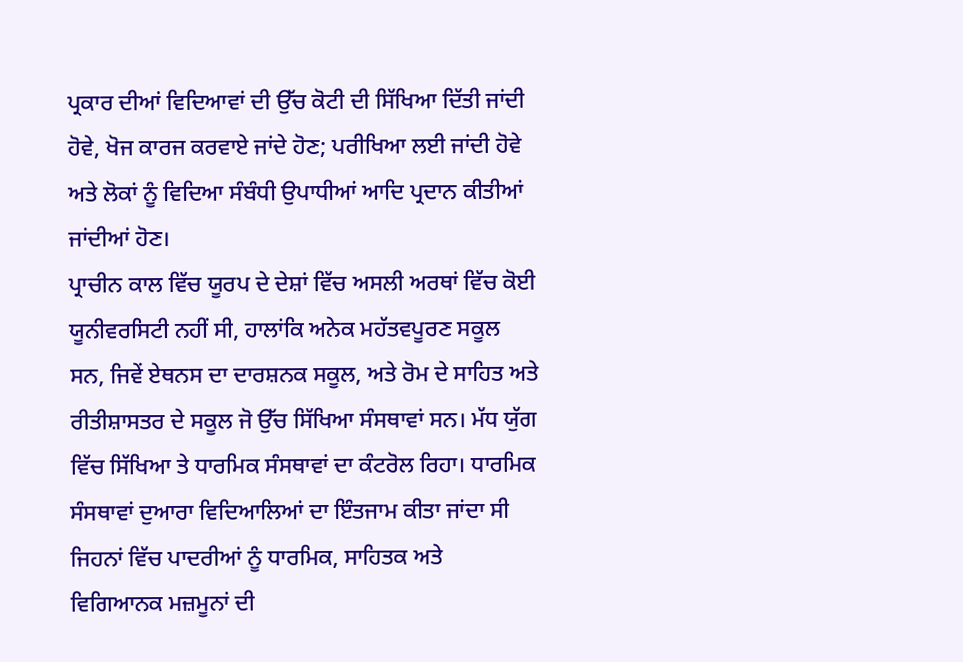ਪ੍ਰਕਾਰ ਦੀਆਂ ਵਿਦਿਆਵਾਂ ਦੀ ਉੱਚ ਕੋਟੀ ਦੀ ਸਿੱਖਿਆ ਦਿੱਤੀ ਜਾਂਦੀ ਹੋਵੇ, ਖੋਜ ਕਾਰਜ ਕਰਵਾਏ ਜਾਂਦੇ ਹੋਣ; ਪਰੀਖਿਆ ਲਈ ਜਾਂਦੀ ਹੋਵੇ ਅਤੇ ਲੋਕਾਂ ਨੂੰ ਵਿਦਿਆ ਸੰਬੰਧੀ ਉਪਾਧੀਆਂ ਆਦਿ ਪ੍ਰਦਾਨ ਕੀਤੀਆਂ ਜਾਂਦੀਆਂ ਹੋਣ।
ਪ੍ਰਾਚੀਨ ਕਾਲ ਵਿੱਚ ਯੂਰਪ ਦੇ ਦੇਸ਼ਾਂ ਵਿੱਚ ਅਸਲੀ ਅਰਥਾਂ ਵਿੱਚ ਕੋਈ ਯੂਨੀਵਰਸਿਟੀ ਨਹੀਂ ਸੀ, ਹਾਲਾਂਕਿ ਅਨੇਕ ਮਹੱਤਵਪੂਰਣ ਸਕੂਲ ਸਨ, ਜਿਵੇਂ ਏਥਨਸ ਦਾ ਦਾਰਸ਼ਨਕ ਸਕੂਲ, ਅਤੇ ਰੋਮ ਦੇ ਸਾਹਿਤ ਅਤੇ ਰੀਤੀਸ਼ਾਸਤਰ ਦੇ ਸਕੂਲ ਜੋ ਉੱਚ ਸਿੱਖਿਆ ਸੰਸਥਾਵਾਂ ਸਨ। ਮੱਧ ਯੁੱਗ ਵਿੱਚ ਸਿੱਖਿਆ ਤੇ ਧਾਰਮਿਕ ਸੰਸਥਾਵਾਂ ਦਾ ਕੰਟਰੋਲ ਰਿਹਾ। ਧਾਰਮਿਕ ਸੰਸਥਾਵਾਂ ਦੁਆਰਾ ਵਿਦਿਆਲਿਆਂ ਦਾ ਇੰਤਜਾਮ ਕੀਤਾ ਜਾਂਦਾ ਸੀ ਜਿਹਨਾਂ ਵਿੱਚ ਪਾਦਰੀਆਂ ਨੂੰ ਧਾਰਮਿਕ, ਸਾਹਿਤਕ ਅਤੇ ਵਿਗਿਆਨਕ ਮਜ਼ਮੂਨਾਂ ਦੀ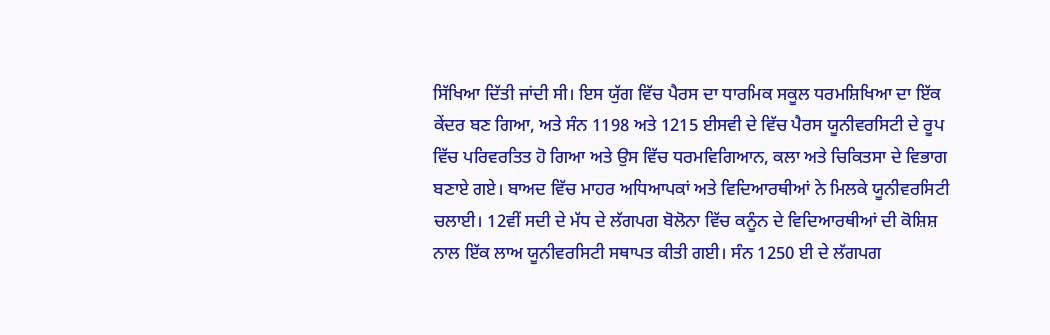ਸਿੱਖਿਆ ਦਿੱਤੀ ਜਾਂਦੀ ਸੀ। ਇਸ ਯੁੱਗ ਵਿੱਚ ਪੈਰਸ ਦਾ ਧਾਰਮਿਕ ਸਕੂਲ ਧਰਮਸ਼ਿਖਿਆ ਦਾ ਇੱਕ ਕੇਂਦਰ ਬਣ ਗਿਆ, ਅਤੇ ਸੰਨ 1198 ਅਤੇ 1215 ਈਸਵੀ ਦੇ ਵਿੱਚ ਪੈਰਸ ਯੂਨੀਵਰਸਿਟੀ ਦੇ ਰੂਪ ਵਿੱਚ ਪਰਿਵਰਤਿਤ ਹੋ ਗਿਆ ਅਤੇ ਉਸ ਵਿੱਚ ਧਰਮਵਿਗਿਆਨ, ਕਲਾ ਅਤੇ ਚਿਕਿਤਸਾ ਦੇ ਵਿਭਾਗ ਬਣਾਏ ਗਏ। ਬਾਅਦ ਵਿੱਚ ਮਾਹਰ ਅਧਿਆਪਕਾਂ ਅਤੇ ਵਿਦਿਆਰਥੀਆਂ ਨੇ ਮਿਲਕੇ ਯੂਨੀਵਰਸਿਟੀ ਚਲਾਈ। 12ਵੀਂ ਸਦੀ ਦੇ ਮੱਧ ਦੇ ਲੱਗਪਗ ਬੋਲੋਨਾ ਵਿੱਚ ਕਨੂੰਨ ਦੇ ਵਿਦਿਆਰਥੀਆਂ ਦੀ ਕੋਸ਼ਿਸ਼ ਨਾਲ ਇੱਕ ਲਾਅ ਯੂਨੀਵਰਸਿਟੀ ਸਥਾਪਤ ਕੀਤੀ ਗਈ। ਸੰਨ 1250 ਈ ਦੇ ਲੱਗਪਗ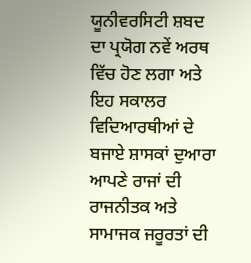ਯੂਨੀਵਰਸਿਟੀ ਸ਼ਬਦ ਦਾ ਪ੍ਰਯੋਗ ਨਵੇਂ ਅਰਥ ਵਿੱਚ ਹੋਣ ਲਗਾ ਅਤੇ ਇਹ ਸਕਾਲਰ ਵਿਦਿਆਰਥੀਆਂ ਦੇ ਬਜਾਏ ਸ਼ਾਸਕਾਂ ਦੁਆਰਾ ਆਪਣੇ ਰਾਜਾਂ ਦੀ ਰਾਜਨੀਤਕ ਅਤੇ ਸਾਮਾਜਕ ਜਰੂਰਤਾਂ ਦੀ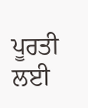ਪੂਰਤੀ ਲਈ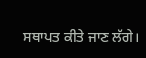ਸਥਾਪਤ ਕੀਤੇ ਜਾਣ ਲੱਗੇ।